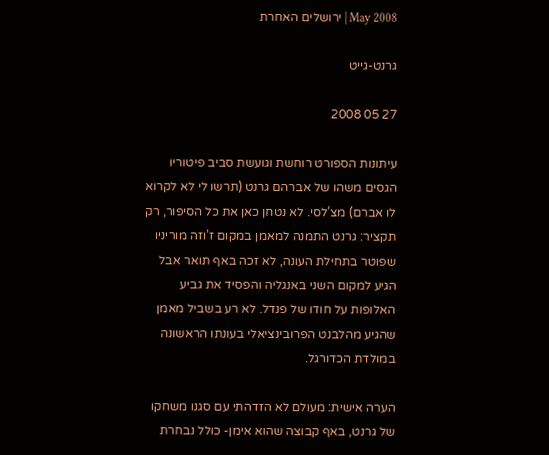2008 May | ירושלים האחרת

גרנט-גייט

27 05 2008

עיתונות הספורט רוחשת וגועשת סביב פיטוריו הגסים משהו של אברהם גרנט (תרשו לי לא לקרוא לו אברם) מצ’לסי. לא נטחן כאן את כל הסיפור, רק תקציר: גרנט התמנה למאמן במקום ז’וזה מוריניו שפוטר בתחילת העונה, לא זכה באף תואר אבל הגיע למקום השני באנגליה והפסיד את גביע האלופות על חודו של פנדל. לא רע בשביל מאמן שהגיע מהלבנט הפרובינציאלי בעונתו הראשונה במולדת הכדורגל.

הערה אישית: מעולם לא הזדהתי עם סגנו משחקו של גרנט, באף קבוצה שהוא אימן- כולל נבחרת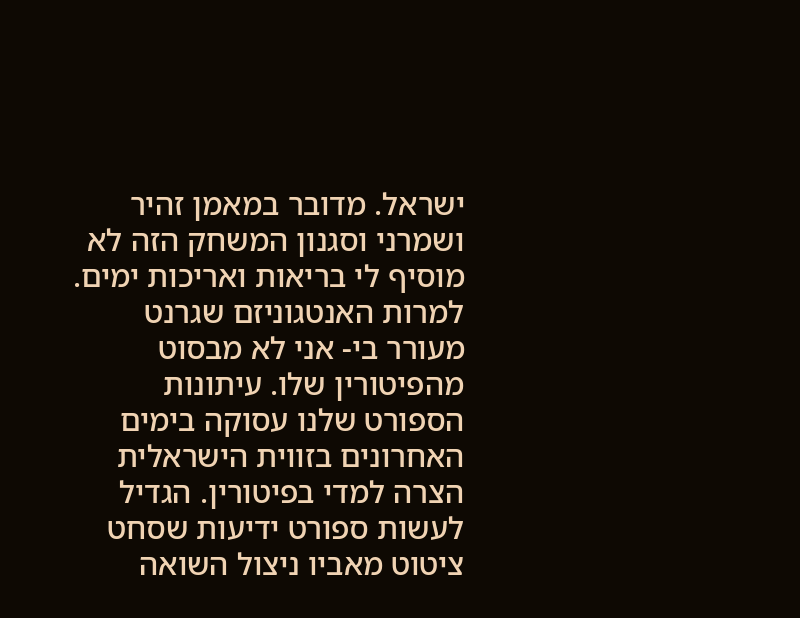ישראל. מדובר במאמן זהיר ושמרני וסגנון המשחק הזה לא מוסיף לי בריאות ואריכות ימים. למרות האנטגוניזם שגרנט מעורר בי- אני לא מבסוט מהפיטורין שלו. עיתונות הספורט שלנו עסוקה בימים האחרונים בזווית הישראלית הצרה למדי בפיטורין. הגדיל לעשות ספורט ידיעות שסחט ציטוט מאביו ניצול השואה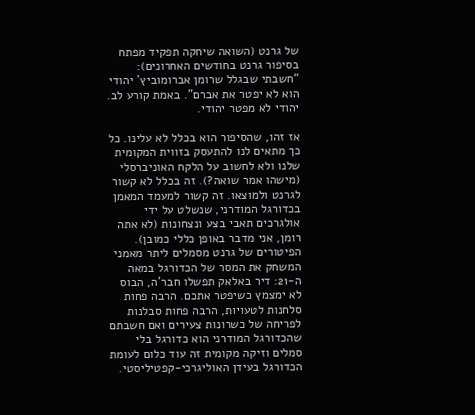של גרנט (השואה שיחקה תפקיד מפתח בסיפור גרנט בחודשים האחרונים): “חשבתי שבגלל שרומן אברומוביץ’ יהודי הוא לא יפטר את אברם”. באמת קורע לב. יהודי לא מפטר יהודי.

אז זהו, שהסיפור הוא בכלל לא עלינו. כל כך מתאים לנו להתעסק בזווית המקומית שלנו ולא לחשוב על הלקח האוניברסלי (מישהו אמר שואה?). זה בכלל לא קשור לגרנט ולמוצאו. זה קשור למעמד המאמן בכדורגל המודרני, שנשלט על ידי אולגרכים תאבי בצע ונצחונות (לא אתה רומן, אני מדבר באופן כללי כמובן). הפיטורים של גרנט מסמלים ליתר מאמני המשחק את המסר של הכדורגל במאה ה-21: דיר באלאק תפשלו חבר’ה, הבוס לא ימצמץ כשיפטר אתכם. הרבה פחות סלחנות לטעויות, הרבה פחות סבלנות לפריחה של כשרונות צעירים ואם חשבתם שהכדורגל המודרני הוא כדורגל בלי סמלים וזיקה מקומית זה עוד כלום לעומת הכדורגל בעידן האוליגרכי-קפטיליסטי.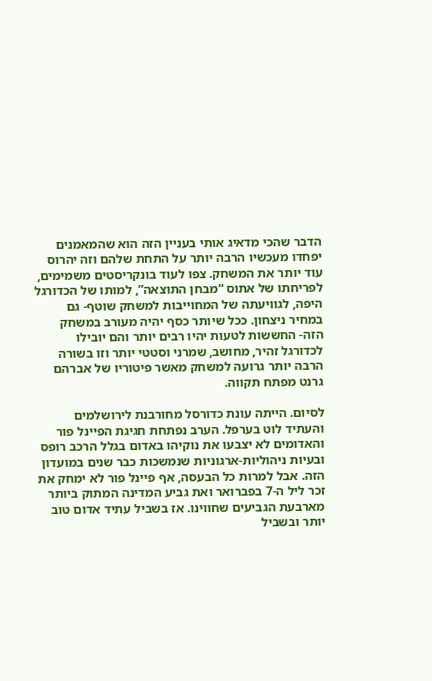הדבר שהכי מדאיג אותי בעניין הזה הוא שהמאמנים יפחדו מעכשיו הרבה יותר על התחת שלהם וזה יהרוס עוד יותר את המשחק. צפו לעוד בונקריסטים משמימים, לפריחתו של אתוס “מבחן התוצאה”, למותו של הכדורגל היפה, לגוויעתה של המחוייבות למשחק שוטף- גם במחיר ניצחון. ככל שיותר כסף יהיה מעורב במשחק הזה- החששות לטעות יהיו רבים יותר והם יובילו לכדורגל זהיר, מחושב, שמרני וסטטי יותר וזו בשורה הרבה יותר גרועה למשחק מאשר פיטוריו של אברהם גרנט מפתח תקווה.

לסיום. הייתה עונת כדורסל מחורבנת לירושלמים והעתיד לוט בערפל. הערב נפתחת חגיגת הפיינל פור והאדומים לא יצבעו את נוקיהו באדום בגלל הרכב רופס ובעיות ניהוליות-ארגוניות שנמשכות כבר שנים במועדון הזה. אבל למרות כל הבעסה, אף פיינל פור לא ימחק את זכר ליל ה-7 בפברואר ואת גביע המדינה המתוק ביותר מארבעת הגביעים שחווינו. אז בשביל עתיד אדום טוב יותר ובשביל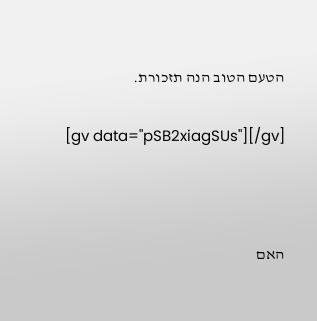הטעם הטוב הנה תזכורת.

[gv data="pSB2xiagSUs"][/gv]



האם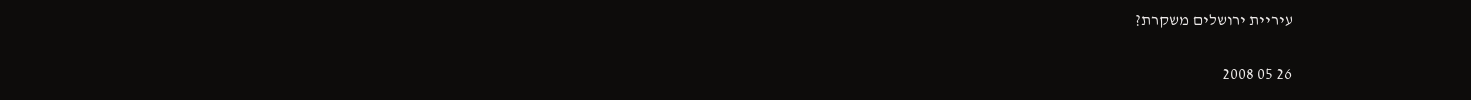עיריית ירושלים משקרת?

26 05 2008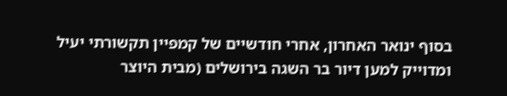בסוף ינואר האחרון, אחרי חודשיים של קמפיין תקשורתי יעיל ומדוייק למען דיור בר השגה בירושלים (מבית היוצר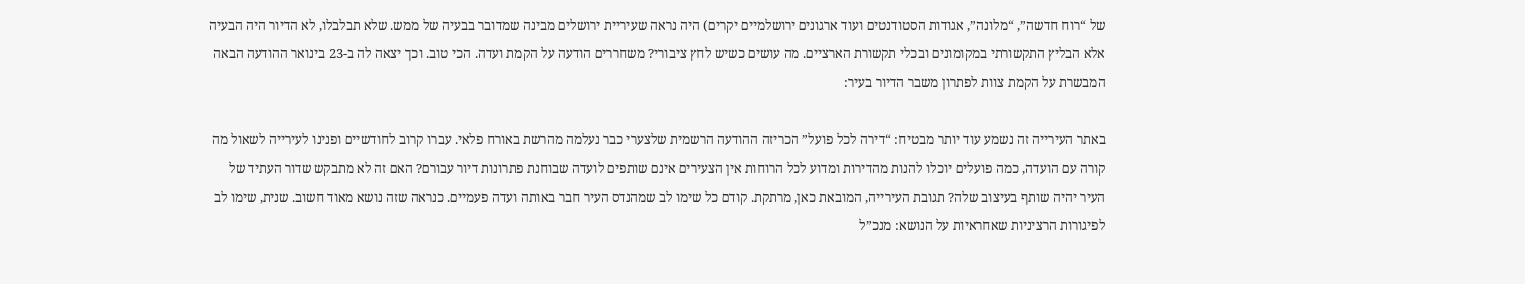של “רוח חדשה”, “מלונה”, אגודות הסטודנטים ועוד ארגונים ירושלמיים יקרים) היה נראה שעיריית ירושלים מבינה שמדובר בבעיה של ממש. שלא תבלבלו, לא הדיור היה הבעיה אלא הבליץ התקשורתי במקומונים ובכלי תקשורת הארציים. מה עושים כשיש לחץ ציבורי? משחררים הודעה על הקמת ועדה. הכי טוב. וכך יצאה לה ב-23 בינואר ההודעה הבאה המבשרת על הקמת צוות לפתרון משבר הדיור בעיר:

באתר העירייה זה נשמע עוד יותר מבטיח: “דירה לכל פועל” הכריזה ההודעה הרשמית שלצערי כבר נעלמה מהרשת באורח פלאי. עברו קרוב לחודשיים ופנינו לעירייה לשאול מה קורה עם הועדה, כמה פועלים יוכלו להנות מהדירות ומדוע לכל הרוחות אין הצעירים אינם שותפים לועדה שבוחנת פתרונות דיור עבורם? האם זה לא מתבקש שדור העתיד של העיר יהיה שותף בעיצוב שלה? תגובת העירייה, המובאת כאן, מרתקת. קודם כל שימו לב שמהנדס העיר חבר באותה ועדה פעמיים. כנראה שזה נושא מאוד חשוב. שנית, שימו לב לפיגורות הרציניות שאחראיות על הנושא: מנכ”ל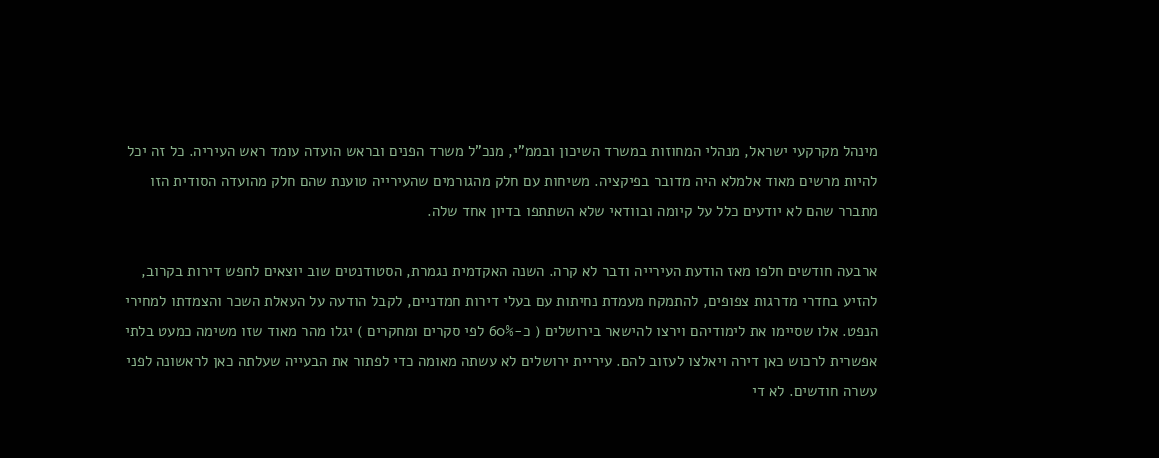מינהל מקרקעי ישראל, מנהלי המחוזות במשרד השיכון ובממ”י, מנכ”ל משרד הפנים ובראש הועדה עומד ראש העיריה. כל זה יכל להיות מרשים מאוד אלמלא היה מדובר בפיקציה. משיחות עם חלק מהגורמים שהעירייה טוענת שהם חלק מהועדה הסודית הזו מתברר שהם לא יודעים כלל על קיומה ובוודאי שלא השתתפו בדיון אחד שלה.

ארבעה חודשים חלפו מאז הודעת העירייה ודבר לא קרה. השנה האקדמית נגמרת, הסטודנטים שוב יוצאים לחפש דירות בקרוב, להזיע בחדרי מדרגות צפופים, להתמקח מעמדת נחיתות עם בעלי דירות חמדניים, לקבל הודעה על העאלת השכר והצמדתו למחירי הנפט. אלו שסיימו את לימודיהם וירצו להישאר בירושלים ( כ-60% לפי סקרים ומחקרים ) יגלו מהר מאוד שזו משימה כמעט בלתי אפשרית לרכוש כאן דירה ויאלצו לעזוב להם. עיריית ירושלים לא עשתה מאומה כדי לפתור את הבעייה שעלתה כאן לראשונה לפני עשרה חודשים. לא די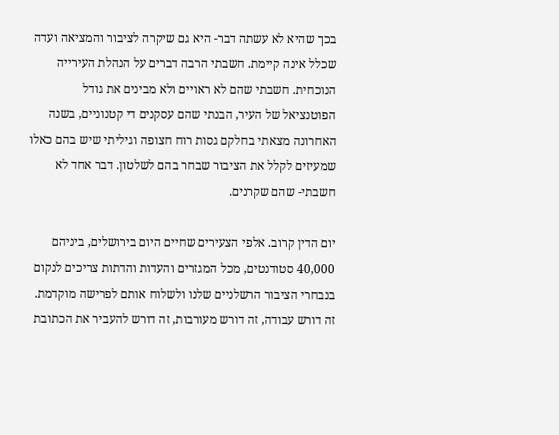בכך שהיא לא עשתה דבר- היא גם שיקרה לציבור והמציאה ועדה שכלל אינה קיימת. חשבתי הרבה דברים על הנהלת העירייה הנוכחית. חשבתי שהם לא ראויים ולא מבינים את גודל הפוטנציאל של העיר, הבנתי שהם עסקנים די קטנוניים, בשנה האחרונה מצאתי בחלקם גסות רוח חצופה וגיליתי שיש בהם כאלו שמעיזים לקלל את הציבור שבחר בהם לשלטון. דבר אחד לא חשבתי- שהם שקרנים.

יום הדין קרוב. אלפי הצעירים שחיים היום בירושלים, ביניהם 40,000 סטודנטים, מכל המגזרים והעדות והדתות צריכים לנקום בנבחרי הציבור הרשלניים שלנו ולשלוח אותם לפרישה מוקדמת. זה דורש עבודה, זה דורש מעורבות, זה דורש להעביר את הכתובת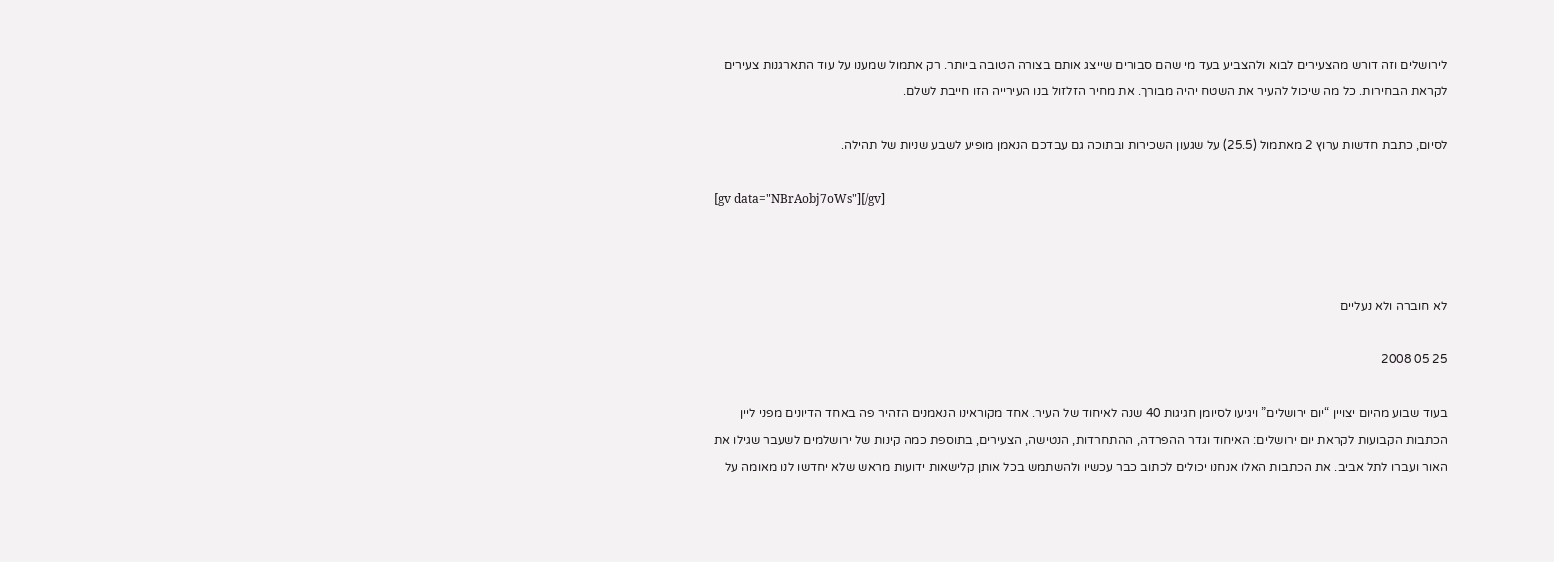לירושלים וזה דורש מהצעירים לבוא ולהצביע בעד מי שהם סבורים שייצג אותם בצורה הטובה ביותר. רק אתמול שמענו על עוד התארגנות צעירים לקראת הבחירות. כל מה שיכול להעיר את השטח יהיה מבורך. את מחיר הזלזול בנו העירייה הזו חייבת לשלם.

לסיום, כתבת חדשות ערוץ 2 מאתמול (25.5) על שגעון השכירות ובתוכה גם עבדכם הנאמן מופיע לשבע שניות של תהילה.

[gv data="NBrAobj7oWs"][/gv]



לא חוברה ולא נעליים

25 05 2008

בעוד שבוע מהיום יצויין “יום ירושלים” ויגיעו לסיומן חגיגות 40 שנה לאיחוד של העיר. אחד מקוראינו הנאמנים הזהיר פה באחד הדיונים מפני ליין הכתבות הקבועות לקראת יום ירושלים: האיחוד וגדר ההפרדה, ההתחרדות, הנטישה, הצעירים, בתוספת כמה קינות של ירושלמים לשעבר שגילו את האור ועברו לתל אביב. את הכתבות האלו אנחנו יכולים לכתוב כבר עכשיו ולהשתמש בכל אותן קלישאות ידועות מראש שלא יחדשו לנו מאומה על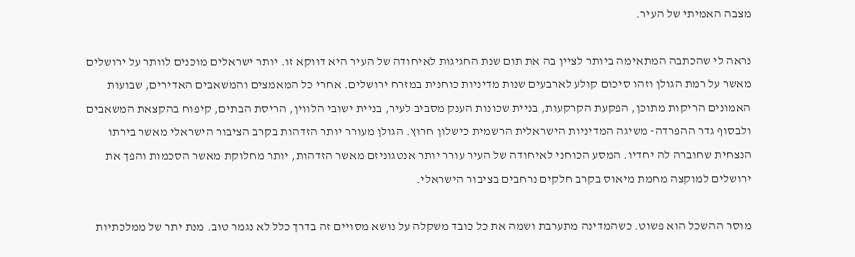מצבה האמיתי של העיר.

נראה לי שהכתבה המתאימה ביותר לציין בה את תום שנת החגיגות לאיחודה של העיר היא דווקא זו. יותר ישראלים מוכנים לוותר על ירושלים מאשר על רמת הגולן וזהו סיכום קולע לארבעים שנות מדיניות כוחנית במזרח ירושלים. אחרי כל המאמצים והמשאבים האדירים, שבועות האמונים הריקות מתוכן, הפקעת הקרקעות, בניית שכונות הענק מסביב לעיר, בניית ישובי הלווין, הריסת הבתים, קיפוח בהקצאת המשאבים ולבסוף גדר ההפרדה- משיגה המדיניות הישראלית הרשמית כישלון חרוץ. הגולן מעורר יותר הזדהות בקרב הציבור הישראלי מאשר בירתו הנצחית שחוברה לה יחדיו. המסע הכוחני לאיחודה של העיר עורר יותר אנטגוניזם מאשר הזדהות, יותר מחלוקת מאשר הסכמות והפך את ירושלים למוקצה מחמת מיאוס בקרב חלקים נרחבים בציבור הישראלי.

מוסר ההשכל הוא פשוט. כשהמדינה מתערבת ושמה את כל כובד משקלה על נושא מסויים זה בדרך כלל לא נגמר טוב. מנת יתר של ממלכתיות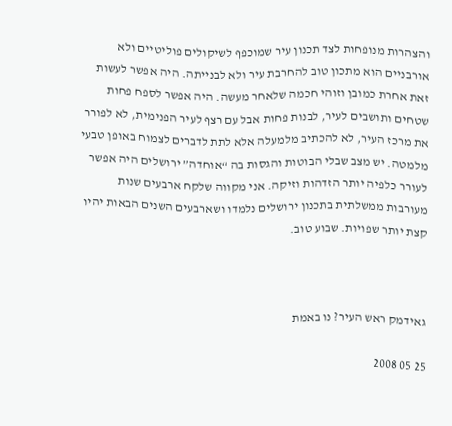והצהרות מנופחות לצד תכנון עיר שמוכפף לשיקולים פוליטיים ולא אורבניים הוא מתכון טוב להחרבת עיר ולא לבנייתה. היה אפשר לעשות זאת אחרת כמובן וזוהי חכמה שלאחר מעשה. היה אפשר לספח פחות שטחים ותושבים לעיר, לבנות פחות אבל עם רצף לעיר הפנימית, לא לפורר את מרכז העיר, לא להכתיב מלמעלה אלא לתת לדברים לצמוח באופן טבעי מלמטה. יש מצב שבלי הבוטות והגסות בה “אוחדה” ירושלים היה אפשר לעורר כלפיה יותר הזדהות וזיקה. אני מקווה שלקח ארבעים שנות מעורבות ממשלתית בתכנון ירושלים נלמדו ושארבעים השנים הבאות יהיו קצת יותר שפויות. שבוע טוב.



גאידמק ראש העיר? נו באמת

25 05 2008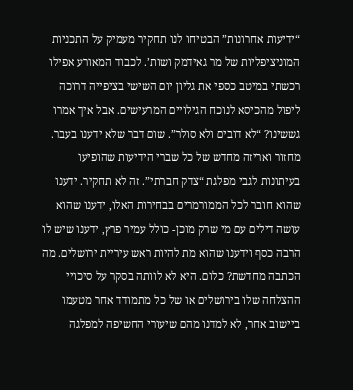“ידיעות אחרונות” הבטיחו לנו תחקיר מעמיק על התכניות המוניציפליות של מר גאידמק ושות’. לכבוד המאורע אפילו רכשתי במיטב כספי את גליון יום השישי בציפייה דרוכה ליפול מהכיסא לנוכח הגילויים המרעישים. אבל איך אמרו גששינו? “לא דובים ולא סולר”. שום דבר שלא ידענו בעבר. מחזור ואריזה מחדש של כל שברי הידיעות שהופיעו בעיתונות לגבי מפלגת “צדק חברתי”. זה לא תחקיר. ידענו שהוא חובר לכל הממורמרים בבחירות האלו, ידענו שהוא עושה דילים עם מי שרק מוכן- כולל עמיר פרץ, ידענו שיש לו הרבה כסף וידענו שהוא מת להיות ראש עיריית ירושלים. מה הכתבה מחדשת? כלום. היא לא לוותה בסקר על סיכויי ההצלחה שלו בירושלים או של כל מתמודד אחר מטעמו ביישוב אחר, לא למדנו מהם שיעורי החשיפה למפלגה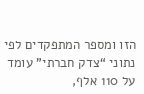הזו ומספר המתפקדים לפי נתוני “צדק חברתי” עומד על 110 אלף,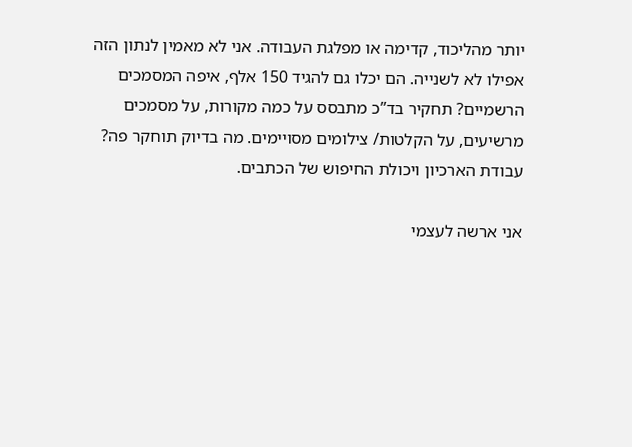יותר מהליכוד, קדימה או מפלגת העבודה. אני לא מאמין לנתון הזה אפילו לא לשנייה. הם יכלו גם להגיד 150 אלף, איפה המסמכים הרשמיים? תחקיר בד”כ מתבסס על כמה מקורות, על מסמכים מרשיעים, על הקלטות/ צילומים מסויימים. מה בדיוק תוחקר פה? עבודת הארכיון ויכולת החיפוש של הכתבים.

אני ארשה לעצמי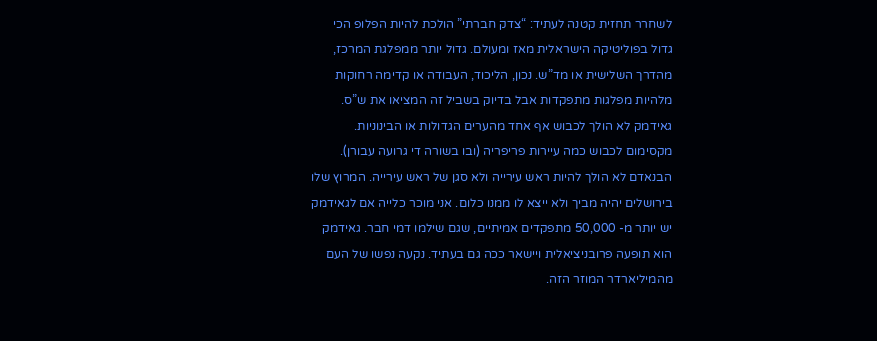לשחרר תחזית קטנה לעתיד: “צדק חברתי” הולכת להיות הפלופ הכי גדול בפוליטיקה הישראלית מאז ומעולם. גדול יותר ממפלגת המרכז, מהדרך השלישית או מד”ש. נכון, הליכוד, העבודה או קדימה רחוקות מלהיות מפלגות מתפקדות אבל בדיוק בשביל זה המציאו את ש”ס. גאידמק לא הולך לכבוש אף אחד מהערים הגדולות או הבינוניות. מקסימום לכבוש כמה עיירות פריפריה (ובו בשורה די גרועה עבורן). הבנאדם לא הולך להיות ראש עירייה ולא סגן של ראש עירייה. המרוץ שלו בירושלים יהיה מביך ולא ייצא לו ממנו כלום. אני מוכר כלייה אם לגאידמק יש יותר מ- 50,000 מתפקדים אמיתיים, שגם שילמו דמי חבר. גאידמק הוא תופעה פרובניציאלית ויישאר ככה גם בעתיד. נקעה נפשו של העם מהמיליארדר המוזר הזה.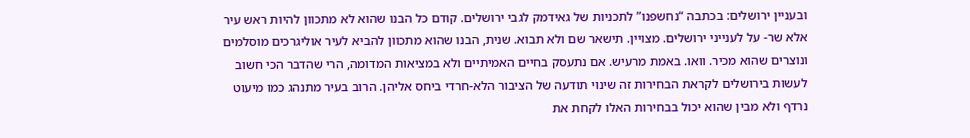ובעניין ירושלים: בכתבה “נחשפנו” לתכניות של גאידמק לגבי ירושלים. קודם כל הבנו שהוא לא מתכוון להיות ראש עיר אלא שר- על לענייני ירושלים. מצויין. תישאר שם ולא תבוא. שנית, הבנו שהוא מתכוון להביא לעיר אוליגרכים מוסלמים ונוצרים שהוא מכיר. וואו. באמת מרעיש. אם נתעסק בחיים האמיתיים ולא במציאות המדומה, הרי שהדבר הכי חשוב לעשות בירושלים לקראת הבחירות זה שינוי תודעה של הציבור הלא-חרדי ביחס אליהן. הרוב בעיר מתנהג כמו מיעוט נרדף ולא מבין שהוא יכול בבחירות האלו לקחת את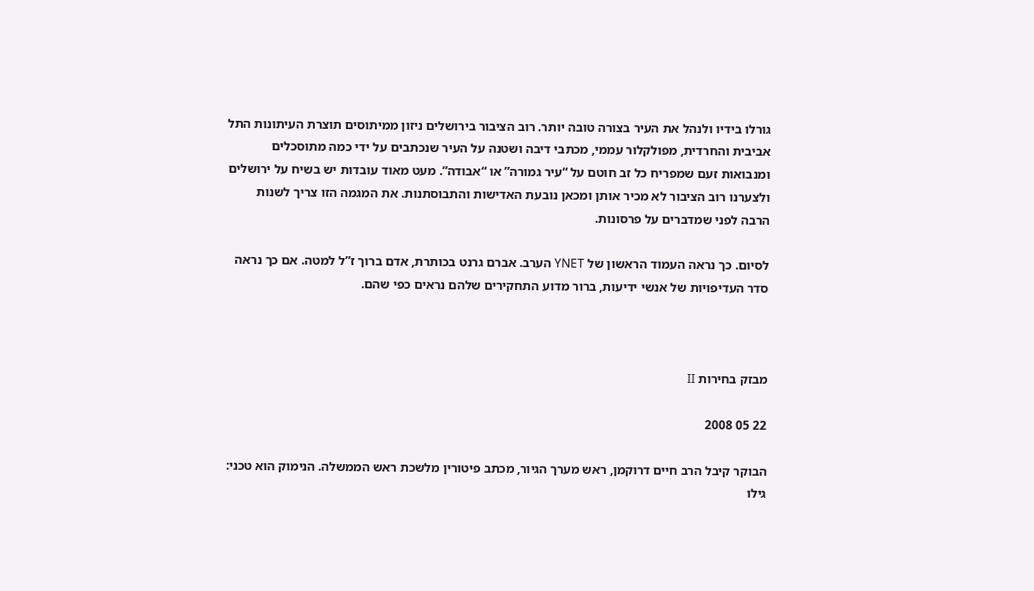גורלו בידיו ולנהל את העיר בצורה טובה יותר. רוב הציבור בירושלים ניזון ממיתוסים תוצרת העיתונות התל אביבית והחרדית, מפולקלור עממי, מכתבי דיבה ושטנה על העיר שנכתבים על ידי כמה מתוסכלים ומנבואות זעם שמפריח כל זב חוטם על “עיר גמורה” או “אבודה”. מעט מאוד עובדות יש בשיח על ירושלים ולצערנו רוב הציבור לא מכיר אותן ומכאן נובעת האדישות והתבוסתנות. את המגמה הזו צריך לשנות הרבה לפני שמדברים על פרסונות.

לסיום. כך נראה העמוד הראשון של YNET הערב. אברם גרנט בכותרת, אדם ברוך ז”ל למטה. אם כך נראה סדר העדיפויות של אנשי ידיעות, ברור מדוע התחקירים שלהם נראים כפי שהם.



מבזק בחירות II

22 05 2008

הבוקר קיבל הרב חיים דרוקמן, ראש מערך הגיור, מכתב פיטורין מלשכת ראש הממשלה. הנימוק הוא טכני: גילו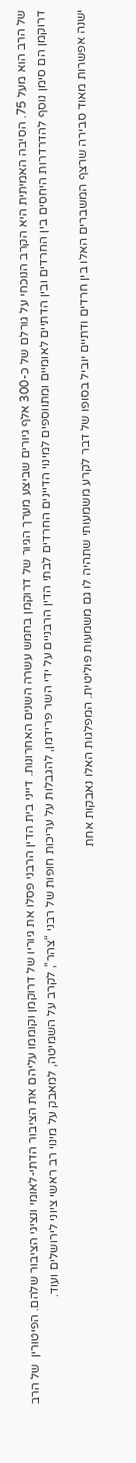של הרב הוא מעל 75. הסיבה האמיתית היא הקרב הנוכחי על גורלם של כ-300 אלף גיורים שביצע מערך הגיור של דרוקמן בחמש עשרה השנים האחרונות. דייני בית הדין הרבני פסלו את גיוריו של דרוקמן וקוממו עליהם את הציבור הדתי-לאומי ונציגי הציבור שלהם. הפיטורין  של הרב דרוקמן הם סימן נוסף להדרדרות היחסים בין החרדים ובין הדתיים לאומיים ומתווספים למינוי הדיינים החרדים לבתי הדין הרבניים על ידי השר פרידמן, להגבלות על עריכות חופות של רבני “צהר”, לקרב על השמיטה, למאבק על מינוי רב ראשי ציוני לירושלים ועוד.

ישנה אפשרות מאוד סבירה שרצף המשברים האלו בין חרדים ודתיים יוביל בסופו של דבר לקרע משמעותי שתהיה לו גם משמעות פוליטית. המפלגות האלו נאבקות אחת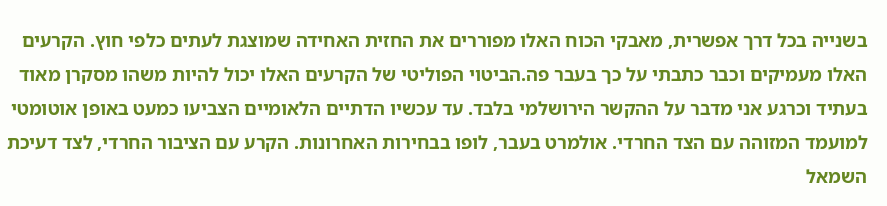בשנייה בכל דרך אפשרית, מאבקי הכוח האלו מפוררים את החזית האחידה שמוצגת לעתים כלפי חוץ. הקרעים האלו מעמיקים וכבר כתבתי על כך בעבר פה.הביטוי הפוליטי של הקרעים האלו יכול להיות משהו מסקרן מאוד בעתיד וכרגע אני מדבר על ההקשר הירושלמי בלבד. עד עכשיו הדתיים הלאומיים הצביעו כמעט באופן אוטומטי למועמד המזוהה עם הצד החרדי. אולמרט בעבר, לופו בבחירות האחרונות. הקרע עם הציבור החרדי, לצד דעיכת השמאל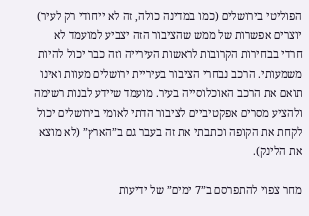הפוליטי בירושלים (כמו במדינה כולה, זה לא ייחודי רק לעיר) יוצרים אפשרות של ממש שהציבור הזה יצביע למועמד לא חרדי בבחירות הקרובות לראשות העירייה וזה כבר יכול להיות משמעותי. הרכב נבחרי הציבור בעיריית ירושלים מעוות ואינו תואם את הרכב האוכלוסייה בעיר. מועמד שיידע לבנות רשימה ולהציע מסרים אפקטיביים לציבור הדתי לאומי בירושלים יכול לקחת את הקופה וכתבתי את זה בעבר גם ב”הארץ” (לא מוצא את הלינק).

מחר צפוי להתפרסם ב”7 ימים” של ידיעות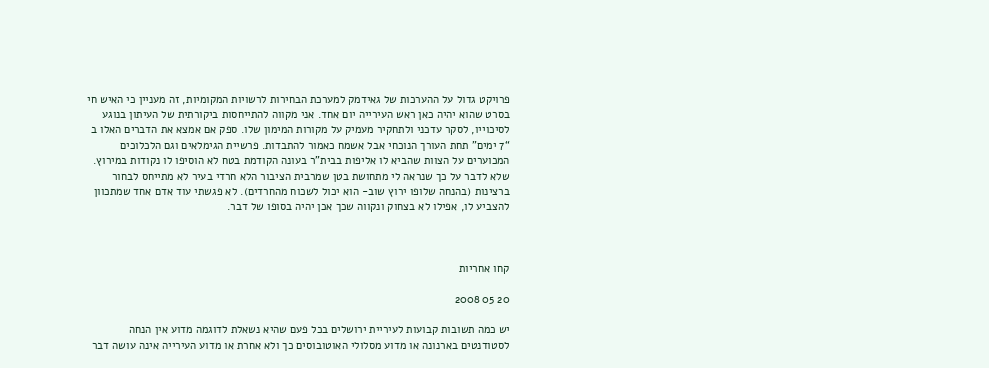פרויקט גדול על ההערכות של גאידמק למערכת הבחירות לרשויות המקומיות, זה מעניין כי האיש חי בסרט שהוא יהיה כאן ראש העירייה יום אחד. אני מקווה להתייחסות ביקורתית של העיתון בנוגע לסיכוייו, לסקר עדכני ולתחקיר מעמיק על מקורות המימון שלו. ספק אם אמצא את הדברים האלו ב “7 ימים” תחת העורך הנוכחי אבל אשמח כאמור להתבדות. פרשיית הגימלאים וגם הלכלוכים המכוערים על הצוות שהביא לו אליפות בבית”ר בעונה הקודמת בטח לא הוסיפו לו נקודות במירוץ. שלא לדבר על כך שנראה לי מתחושת בטן שמרבית הציבור הלא חרדי בעיר לא מתייחס לבחור ברצינות (בהנחה שלופו ירוץ שוב- הוא יכול לשכוח מהחרדים). לא פגשתי עוד אדם אחד שמתכוון להצביע לו, אפילו לא בצחוק ונקווה שכך אכן יהיה בסופו של דבר.



קחו אחריות

20 05 2008

יש כמה תשובות קבועות לעיריית ירושלים בכל פעם שהיא נשאלת לדוגמה מדוע אין הנחה לסטודנטים בארנונה או מדוע מסלולי האוטובוסים כך ולא אחרת או מדוע העירייה אינה עושה דבר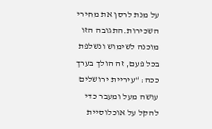על מנת לרסן את מחירי השכירות.התגובה הזו מוכנה לשימוש ונשלפת בכל פעם, זה הולך בערך ככה: “עיריית ירושלים עושה מעל ומעבר כדי להקל על אוכלוסיית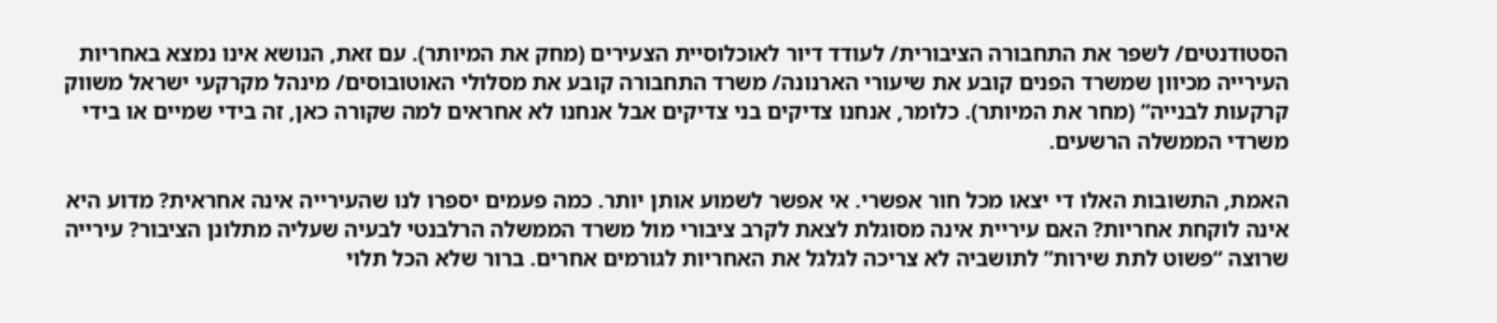הסטודנטים/ לשפר את התחבורה הציבורית/ לעודד דיור לאוכלוסיית הצעירים (מחק את המיותר). עם זאת, הנושא אינו נמצא באחריות העירייה מכיוון שמשרד הפנים קובע את שיעורי הארנונה/ משרד התחבורה קובע את מסלולי האוטובוסים/ מינהל מקרקעי ישראל משווק קרקעות לבנייה” (מחר את המיותר). כלומר, אנחנו צדיקים בני צדיקים אבל אנחנו לא אחראים למה שקורה כאן, זה בידי שמיים או בידי משרדי הממשלה הרשעים.

האמת, התשובות האלו די יצאו מכל חור אפשרי. אי אפשר לשמוע אותן יותר. כמה פעמים יספרו לנו שהעירייה אינה אחראית? מדוע היא אינה לוקחת אחריות? האם עיריית אינה מסוגלת לצאת לקרב ציבורי מול משרד הממשלה הרלבנטי לבעיה שעליה מתלונן הציבור? עירייה שרוצה “פשוט לתת שירות” לתושביה לא צריכה לגלגל את האחריות לגורמים אחרים. ברור שלא הכל תלוי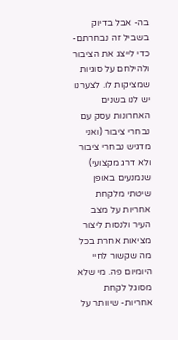בה- אבל בדיוק בשביל זה נבחרתם- כדי לייצג את הציבור ולהילחם על סוגיות שמציקות לו. לצערנו יש לנו בשנים האחרונות עסק עם נבחרי ציבור (ואני מדגיש נבחרי ציבור ולא דרג מקצועי) שנמנעים באופן שיטתי מלקחת אחריות על מצב העיר ולנסות ליצור מציאות אחרת בכל מה שקשור לחיי היומיום פה. מי שלא מסוגל לקחת אחריות- שיוותר על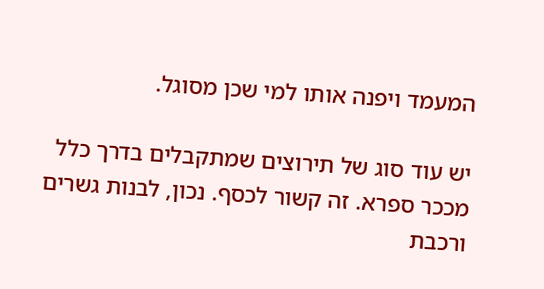המעמד ויפנה אותו למי שכן מסוגל.

יש עוד סוג של תירוצים שמתקבלים בדרך כלל מככר ספרא. זה קשור לכסף. נכון, לבנות גשרים ורכבת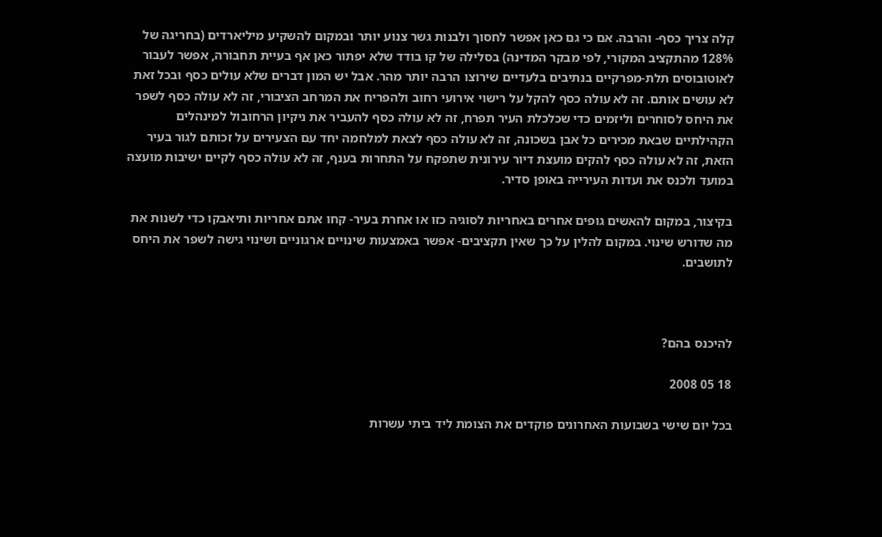קלה צריך כסף- והרבה. אם כי גם כאן אפשר לחסוך ולבנות גשר צנוע יותר ובמקום להשקיע מיליארדים (בחריגה של 128% מהתקציב המקורי, לפי מבקר המדינה) בסלילה של קו בודד שלא יפתור כאן אף בעיית תחבורה, אפשר לעבור לאוטובוסים תלת-מפרקיים בנתיבים בלעדיים שירוצו הרבה יותר מהר. אבל יש המון דברים שלא עולים כסף ובכל זאת לא עושים אותם. זה לא עולה כסף להקל על רישוי אירועי רחוב ולהפריח את המרחב הציבורי, זה לא עולה כסף לשפר את היחס לסוחרים וליזמים כדי שכלכלת העיר תפרח, זה לא עולה כסף להעביר את ניקיון הרחובול למינהלים הקהילתיים שבאת מכירים כל אבן בשכונה, זה לא עולה כסף לצאת למלחמה יחד עם הצעירים על זכותם לגור בעיר הזאת, זה לא עולה כסף להקים מועצת דיור עירונית שתפקח על התחרות בענף, זה לא עולה כסף לקיים ישיבות מועצה במועד ולכנס את ועדות העירייה באופן סדיר.

בקיצור, במקום להאשים גופים אחרים באחריות לסוגיה כזו או אחרת בעיר- קחו אתם אחריות ותיאבקו כדי לשנות את מה שדורש שינוי. במקום להלין על כך שאין תקציבים- אפשר באמצעות שינויים ארגוניים ושינוי גישה לשפר את היחס לתושבים.



להיכנס בהם?

18 05 2008

בכל יום שישי בשבועות האחרונים פוקדים את הצומת ליד ביתי עשרות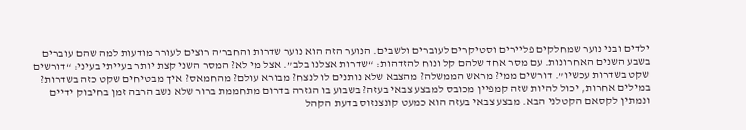ילדים ובני נוער שמחלקים פליירים וסטיקרים לעוברים ולשבים. הנוער הזה הוא נוער שדרות והחבר’ה רוצים לעורר מודעות למה שהם עוברים בשבע השנים האחרונות. עם מסר אחד שלהם קל ונוח להזדהות: “שדרות אצלנו בלב”. אצל מי לא? המסר השני קצת יותר בעייתי בעיני: “דורשים שקט בשדרות עכשיו”. דורשים ממי? מראש הממשלה? מהצבא שלא נותנים לו לנצח? מבורא עולם? מהחמאס? איך מבטיחים שקט כזה בשדרות? במילים אחרות, יכול להיות שזה קמפיין מכובס למבצע צבאי בעזה? בשבוע בו הגזרה בדרום מתחממת ברור שלא נשב הרבה זמן בחיבוק ידיים ונמתין לקסאם הקטלני הבא. מבצע צבאי בעזה הוא כמעט קונצנזוס בדעת הקהל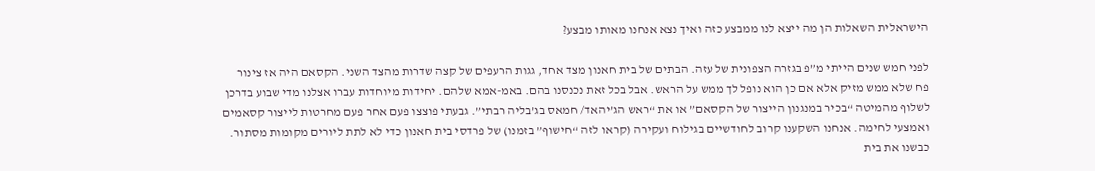הישראלית השאלות הן מה ייצא לנו ממבצע כזה ואיך נצא אנחנו מאותו מבצע?

לפני חמש שנים הייתי מ”פ בגזרה הצפונית של עזה. הבתים של בית חאנון מצד אחד, גגות הרעפים של קצה שדרות מהצד השני. הקסאם היה אז צינור פח שלא ממש מזיק אלא אם כן הוא נופל לך ממש על הראש. אבל בכל זאת נכנסנו בהם. באמ-אמא שלהם. יחידות מיוחדות עברו אצלנו מדי שבוע בדרכן לשלוף מהמיטה “בכיר במנגנון הייצור של הקסאם” או את “ראש הג’יהאד/ חמאס בג’בליה רבתי”. גבעתי פוצצו פעם אחר פעם מחרטות לייצור קסאמים ואמצעי לחימה. אנחנו השקענו קרוב לחודשיים בגילוח ועקירה (קראו לזה “חישוף” בזמנו) של פרדסי בית חאנון כדי לא לתת ליורים מקומות מסתור. כבשנו את בית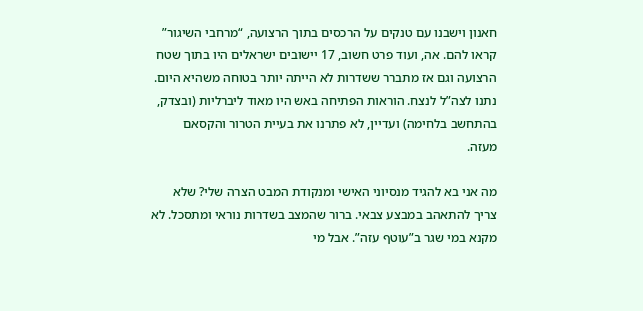חאנון וישבנו עם טנקים על הרכסים בתוך הרצועה, “מרחבי השיגור” קראו להם. אה, ועוד פרט חשוב, 17 יישובים ישראלים היו בתוך שטח הרצועה וגם אז מתברר ששדרות לא הייתה יותר בטוחה משהיא היום. נתנו לצה”ל לנצח. הוראות הפתיחה באש היו מאוד ליברליות (ובצדק, בהתחשב בלחימה) ועדיין, לא פתרנו את בעיית הטרור והקסאם מעזה.

מה אני בא להגיד מנסיוני האישי ומנקודת המבט הצרה שלי? שלא צריך להתאהב במבצע צבאי. ברור שהמצב בשדרות נוראי ומתסכל. לא מקנא במי שגר ב”עוטף עזה”. אבל מי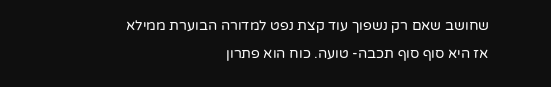שחושב שאם רק נשפוך עוד קצת נפט למדורה הבוערת ממילא אז היא סוף סוף תכבה- טועה. כוח הוא פתרון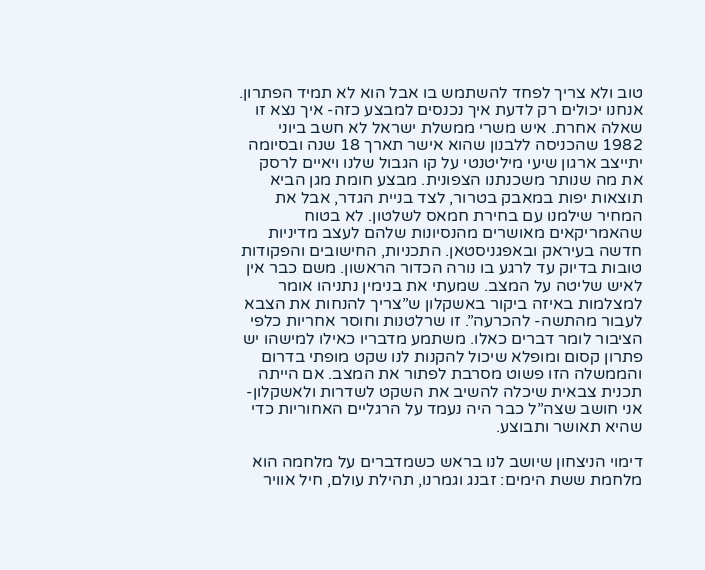טוב ולא צריך לפחד להשתמש בו אבל הוא לא תמיד הפתרון. אנחנו יכולים רק לדעת איך נכנסים למבצע כזה- איך נצא זו שאלה אחרת. איש משרי ממשלת ישראל לא חשב ביוני 1982 שהכניסה ללבנון שהוא אישר תארך 18 שנה ובסיומה יתייצב ארגון שיעי מיליטנטי על קו הגבול שלנו ויאיים לרסק את מה שנותר משכנתנו הצפונית. מבצע חומת מגן הביא תוצאות יפות במאבק בטרור, לצד בניית הגדר, אבל את המחיר שילמנו עם בחירת חמאס לשלטון. לא בטוח שהאמריקאים מאושרים מהנסיונות שלהם לעצב מדיניות חדשה בעיראק ובאפגניסטאן. התכניות, החישובים והפקודות טובות בדיוק עד לרגע בו נורה הכדור הראשון. משם כבר אין לאיש שליטה על המצב. שמעתי את בנימין נתניהו אומר למצלמות באיזה ביקור באשקלון ש”צריך להנחות את הצבא לעבור מהתשה- להכרעה”. זו שרלטנות וחוסר אחריות כלפי הציבור לומר דברים כאלו. משתמע מדבריו כאילו למישהו יש פתרון קסום ומופלא שיכול להקנות לנו שקט מופתי בדרום והממשלה הזו פשוט מסרבת לפתור את המצב. אם הייתה תכנית צבאית שיכלה להשיב את השקט לשדרות ולאשקלון- אני חושב שצה”ל כבר היה נעמד על הרגליים האחוריות כדי שהיא תאושר ותבוצע.

דימוי הניצחון שיושב לנו בראש כשמדברים על מלחמה הוא מלחמת ששת הימים: זבנג וגמרנו, תהילת עולם, חיל אוויר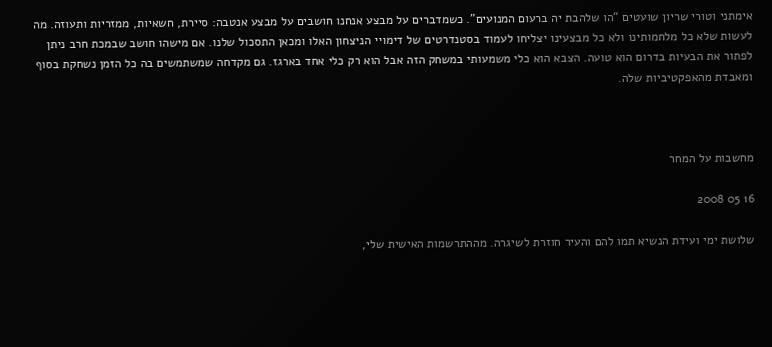אימתני וטורי שריון שועטים “הו שלהבת יה ברעום המנועים”. כשמדברים על מבצע אנחנו חושבים על מבצע אנטבה: סיירת, חשאיות, ממזריות ותעוזה. מה לעשות שלא כל מלחמותינו ולא כל מבצעינו יצליחו לעמוד בסטנדרטים של דימויי הניצחון האלו ומכאן התסכול שלנו. אם מישהו חושב שבמכת חרב ניתן לפתור את הבעיות בדרום הוא טועה. הצבא הוא כלי משמעותי במשחק הזה אבל הוא רק כלי אחד בארגז. גם מקדחה שמשתמשים בה כל הזמן נשחקת בסוף ומאבדת מהאפקטיביות שלה.



מחשבות על המחר

16 05 2008

שלושת ימי ועידת הנשיא תמו להם והעיר חוזרת לשיגרה. מההתרשמות האישית שלי,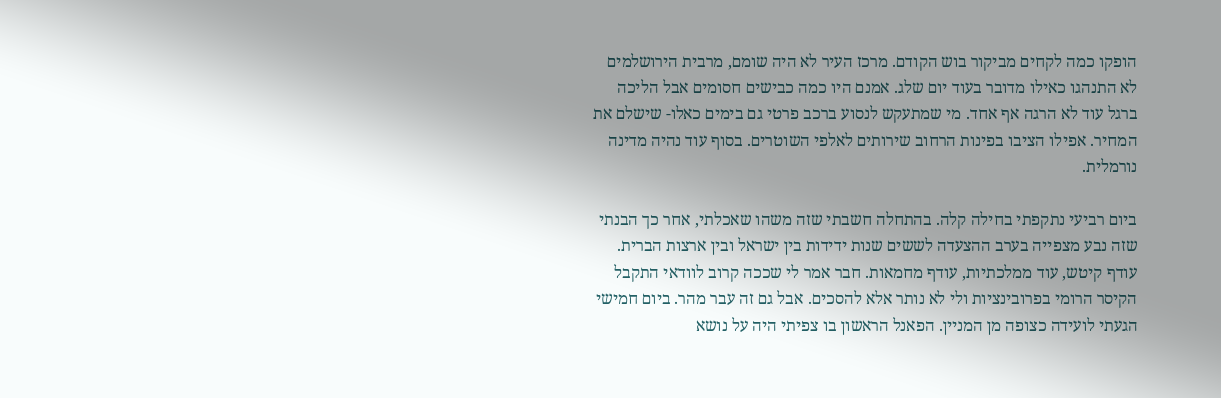הופקו כמה לקחים מביקור בוש הקודם. מרכז העיר לא היה שומם, מרבית הירושלמים לא התנהגו כאילו מדובר בעוד יום שלג. אמנם היו כמה כבישים חסומים אבל הליכה ברגל עוד לא הרגה אף אחד. מי שמתעקש לנסוע ברכב פרטי גם בימים כאלו- שישלם את המחיר. אפילו הציבו בפינות הרחוב שירותים לאלפי השוטרים. בסוף עוד נהיה מדינה נורמלית.

ביום רביעי נתקפתי בחילה קלה. בהתחלה חשבתי שזה משהו שאכלתי, אחר כך הבנתי שזה נבע מצפייה בערב ההצעדה לששים שנות ידידות בין ישראל ובין ארצות הברית. עודף קיטש, עוד ממלכתיות, עודף מחמאות. חבר אמר לי שככה קרוב לוודאי התקבל הקיסר הרומי בפרובינציות ולי לא נותר אלא להסכים. אבל גם זה עבר מהר. ביום חמישי הגעתי לועידה כצופה מן המניין. הפאנל הראשון בו צפיתי היה על נושא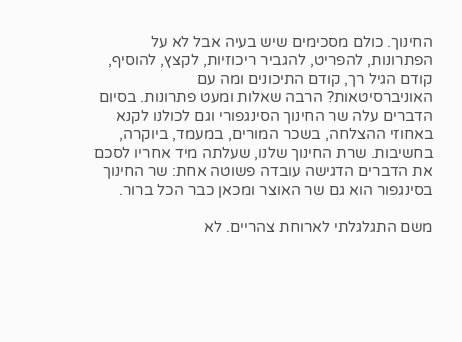החינוך. כולם מסכימים שיש בעיה אבל לא על הפתרונות, להפריט, להגביר ריכוזיות, לקצץ, להוסיף, קודם הגיל רך, קודם התיכונים ומה עם האוניברסיטאות? הרבה שאלות ומעט פתרונות. בסיום הדברים עלה שר החינוך הסינגפורי וגם לכולנו לקנא באחוזי ההצלחה, בשכר המורים, במעמד, ביוקרה, בחשיבות. שרת החינוך שלנו, שעלתה מיד אחריו לסכם את הדברים הדגישה עובדה פשוטה אחת: שר החינוך בסינגפור הוא גם שר האוצר ומכאן כבר הכל ברור.

משם התגלגלתי לארוחת צהריים. לא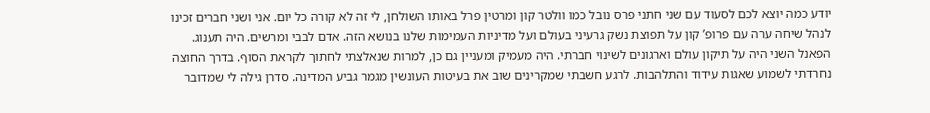יודע כמה יוצא לכם לסעוד עם שני חתני פרס נובל כמו וולטר קון ומרטין פרל באותו השולחן, לי זה לא קורה כל יום. אני ושני חברים זכינו לנהל שיחה ערה עם פרופ’ קון על תפוצת נשק גרעיני בעולם ועל מדיניות העמימות שלנו בנושא הזה. אדם לבבי ומרשים. היה תענוג.  הפאנל השני היה על תיקון עולם וארגונים לשינוי חברתי. היה מעמיק ומעניין גם כן, למרות שנאלצתי לחתוך לקראת הסוף. בדרך החוצה נחרדתי לשמוע שאגות עידוד והתלהבות. לרגע חשבתי שמקרינים שוב את בעיטות העונשין מגמר גביע המדינה. סדרן גילה לי שמדובר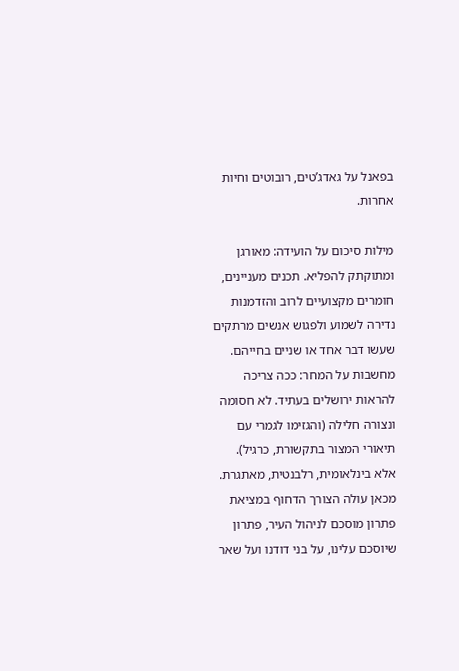בפאנל על גאדג’טים, רובוטים וחיות אחרות.

מילות סיכום על הועידה: מאורגן ומתוקתק להפליא. תכנים מעניינים, חומרים מקצועיים לרוב והזדמנות נדירה לשמוע ולפגוש אנשים מרתקים שעשו דבר אחד או שניים בחייהם. מחשבות על המחר: ככה צריכה להראות ירושלים בעתיד. לא חסומה ונצורה חלילה (והגזימו לגמרי עם תיאורי המצור בתקשורת, כרגיל). אלא בינלאומית, רלבנטית, מאתגרת. מכאן עולה הצורך הדחוף במציאת פתרון מוסכם לניהול העיר, פתרון שיוסכם עלינו, על בני דודנו ועל שאר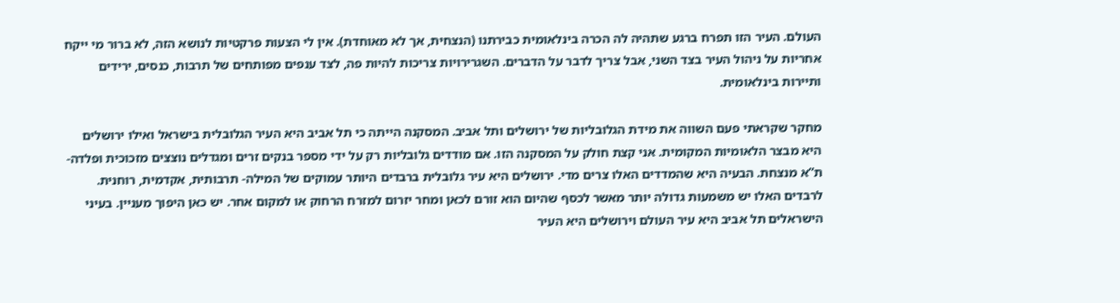העולם. העיר הזו תפרח ברגע שתהיה לה הכרה בינלאומית כבירתנו (הנצחית, אך לא מאוחדת). אין לי הצעות פרקטיות לנושא הזה, לא ברור מי ייקח אחריות על ניהול העיר בצד השני, אבל צריך לדבר על הדברים. השגרירויות צריכות להיות פה, לצד ענפים מפותחים של תרבות, כנסים, ירידים ותיירות בינלאומית.

מחקר שקראתי פעם השווה את מידת הגלובליות של ירושלים ותל אביב. המסקנה הייתה כי תל אביב היא העיר הגלובלית בישראל ואילו ירושלים היא מבצר הלאומיות המקומית. אני קצת חולק על המסקנה הזו. אם מודדים גלובליות רק על ידי מספר בנקים זרים ומגדלים נוצצים מזכוכית ופלדה- ת”א מנצחת. הבעיה היא שהמדדים האלו צרים מדי. ירושלים היא עיר גלובלית ברבדים היותר עמוקים של המילה- תרבותית, אקדמית, רוחנית. לרבדים האלו יש משמעות גדולה יותר מאשר לכסף שהיום הוא זורם לכאן ומחר יזרום למזרח הרחוק או למקום אחר. יש כאן היפוך מעניין. בעיני הישראלים תל אביב היא עיר העולם וירושלים היא העיר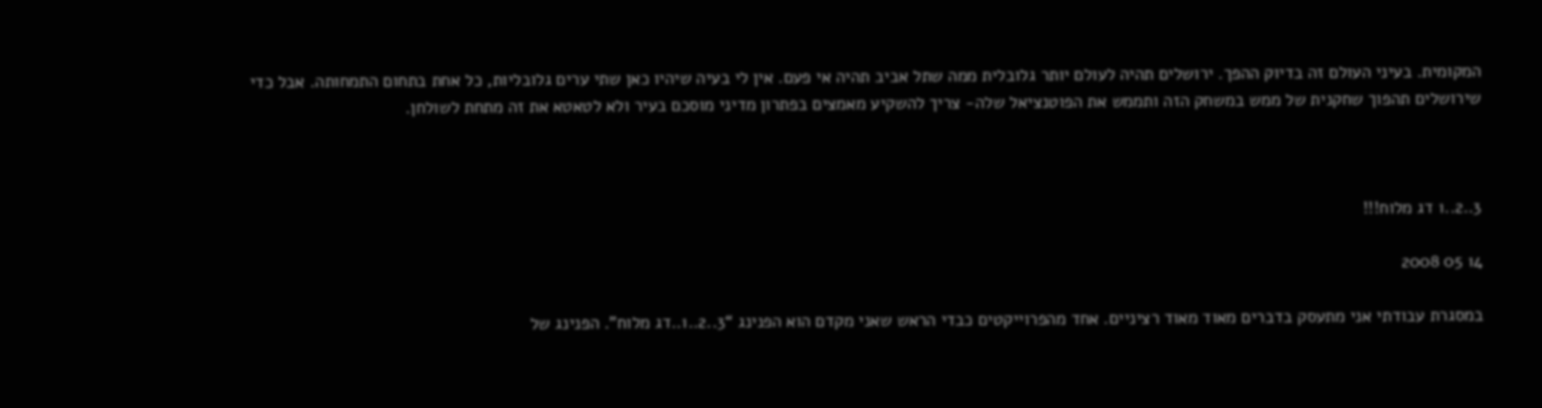המקומית. בעיני העולם זה בדיוק ההפך. ירושלים תהיה לעולם יותר גלובלית ממה שתל אביב תהיה אי פעם. אין לי בעיה שיהיו כאן שתי ערים גלובליות, כל אחת בתחום התמחותה. אבל כדי שירושלים תהפוך שחקנית של ממש במשחק הזה ותממש את הפוטנציאל שלה- צריך להשקיע מאמצים בפתרון מדיני מוסכם בעיר ולא לטאטא את זה מתחת לשולחן.



3..2..1 דג מלוח!!!

14 05 2008

במסגרת עבודתי אני מתעסק בדברים מאוד מאוד רציניים. אחד מהפרוייקטים כבדי הראש שאני מקדם הוא הפנינג “3..2..1..דג מלוח”. הפנינג של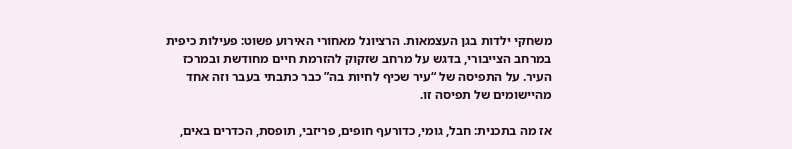משחקי ילדות בגן העצמאות. הרציונל מאחורי האירוע פשוט: פעילות כיפית במרחב הצייבורי, בדגש על מרחב שזקוק להזרמת חיים מחודשת ובמרכז העיר. על התפיסה של “עיר שכיף לחיות בה” כבר כתבתי בעבר וזה אחד מהיישומים של תפיסה זו.

אז מה בתכנית: חבל, גומי, כדורעף חופים, פריזבי, תופסת, הכדרים באים,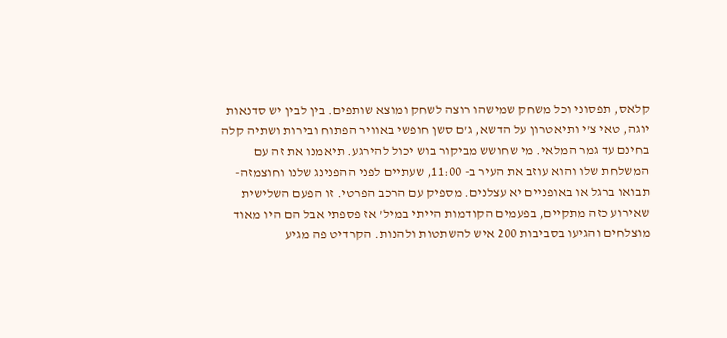קלאס, תפסוני וכל משחק שמישהו רוצה לשחק ומוצא שותפים. בין לבין יש סדנאות יוגה, טאי צ’י ותיאטרון על הדשא, ג’ם סשן חופשי באוויר הפתוח ובירות ושתיה קלה בחינם עד גמר המלאי. מי שחושש מביקור בוש יכול להירגע. תיאמנו את זה עם המשלחת שלו והוא עוזב את העיר ב- 11:00, שעתיים לפני ההפנינג שלנו וחוצמזה- תבואו ברגל או באופניים יא עצלנים. מספיק עם הרכב הפרטי. זו הפעם השלישית שאירוע כזה מתקיים, בפעמים הקודמות הייתי במיל’ אז פספתי אבל הם היו מאוד מוצלחים והגיעו בסביבות 200 איש להשתטות ולהנות. הקרדיט פה מגיע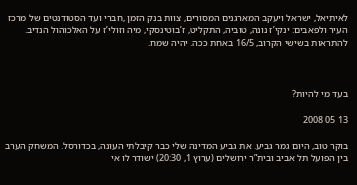לאיתיאל, ישראל ויעקב המארגנים המסורים, צוות בנק הזמן ,חברי ועד הסטודנטים של מרכז העיר ולפאבים: ינקי’ז נונה, טוביה, התקליט, ז’בוטינסקי, מיה וזולי’ז על האלכוהול הנדיב. להתראות בשישי הקרוב, 16/5 באחת ככה. יהיה שמח.



בעד מי להיות?

13 05 2008

בוקר טוב, היום גמר גביע. את גביע המדינה שלי כבר קיבלתי העונה, בכדורסל. המשחק הערב בין הפועל תל אביב ובית”ר ירושלים (ערוץ 1, 20:30) ישודר לו אי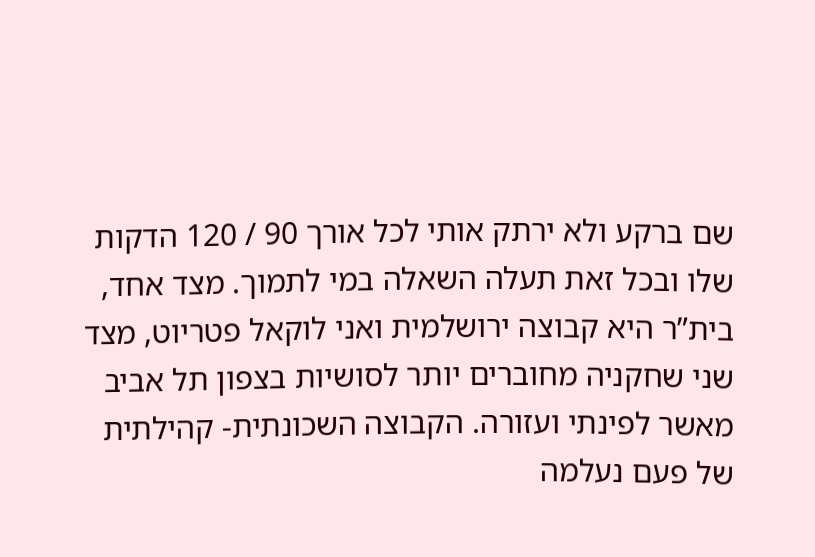שם ברקע ולא ירתק אותי לכל אורך 90 / 120 הדקות שלו ובכל זאת תעלה השאלה במי לתמוך. מצד אחד, בית”ר היא קבוצה ירושלמית ואני לוקאל פטריוט, מצד שני שחקניה מחוברים יותר לסושיות בצפון תל אביב מאשר לפינתי ועזורה. הקבוצה השכונתית- קהילתית של פעם נעלמה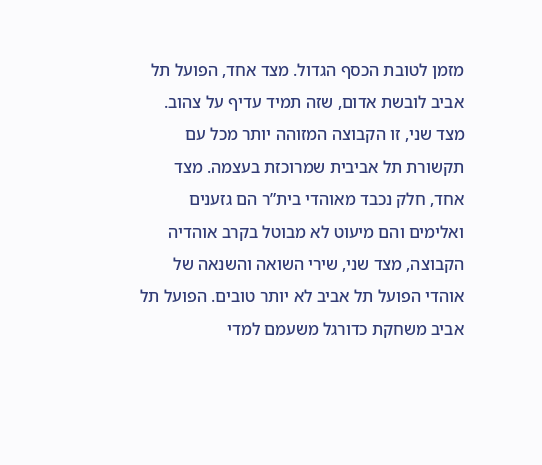מזמן לטובת הכסף הגדול. מצד אחד, הפועל תל אביב לובשת אדום, שזה תמיד עדיף על צהוב. מצד שני, זו הקבוצה המזוהה יותר מכל עם תקשורת תל אביבית שמרוכזת בעצמה. מצד אחד, חלק נכבד מאוהדי בית”ר הם גזענים ואלימים והם מיעוט לא מבוטל בקרב אוהדיה הקבוצה, מצד שני, שירי השואה והשנאה של אוהדי הפועל תל אביב לא יותר טובים. הפועל תל אביב משחקת כדורגל משעמם למדי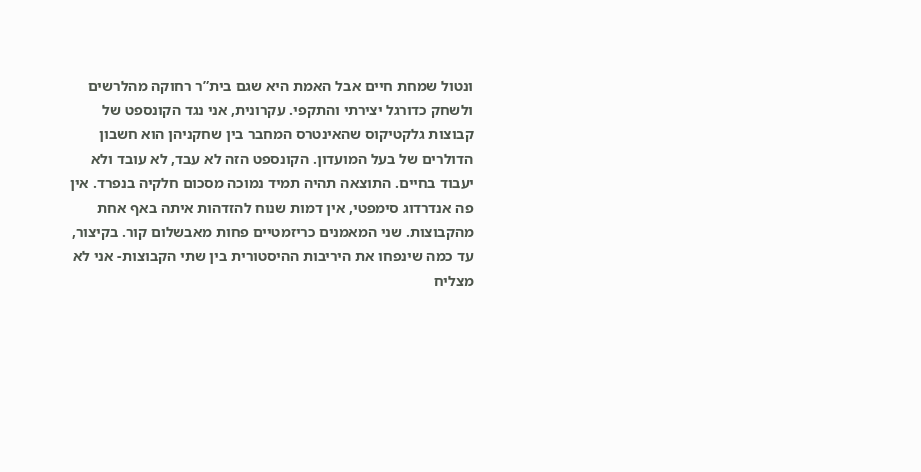ונטול שמחת חיים אבל האמת היא שגם בית”ר רחוקה מהלרשים ולשחק כדורגל יצירתי והתקפי. עקרונית, אני נגד הקונספט של קבוצות גלקטיקוס שהאינטרס המחבר בין שחקניהן הוא חשבון הדולרים של בעל המועדון. הקונספט הזה לא עבד, לא עובד ולא יעבוד בחיים. התוצאה תהיה תמיד נמוכה מסכום חלקיה בנפרד. אין פה אנדרדוג סימפטי, אין דמות שנוח להזדהות איתה באף אחת מהקבוצות. שני המאמנים כריזמטיים פחות מאבשלום קור. בקיצור, עד כמה שינפחו את היריבות ההיסטורית בין שתי הקבוצות- אני לא מצליח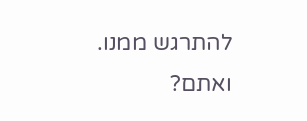להתרגש ממנו. ואתם?